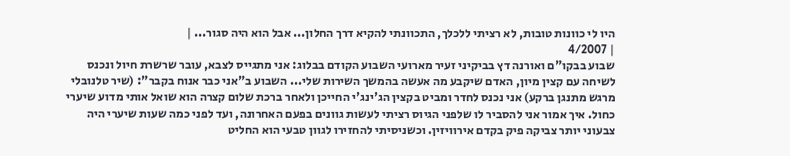היו לי כוונות טובות, לא רציתי ללכלך, התכוונתי להקיא דרך החלון... אבל הוא היה סגור... |
| 4/2007
שבוע בבקו"ם ואורנה דץ בביקיני זעיר מארועי השבוע הקודם בבלוג: אני מתגייס לצבא, עובר שרשרת חיול ונכנס לשיחה עם קצין מיון, האדם שיקבע מה אעשה בהמשך השירות שלי... השבוע ב"אני כבר אנוח בקבר": (שיר טלנובלי מרגש מתנגן ברקע) אני נכנס לחדר ומביט בקצין הג'ינג'י החייכן ולאחר ברכת שלום קצרה הוא שואל אותי מדוע שיערי כחול. איך אמור אני להסביר לו שלפני הגיוס רציתי לעשות גוונים בפעם האחרונה, ועד לפני כמה שעות שיערי היה צבעוני יותר צביקה פיק בקדם אירוויזין. וכשניסיתי להחזירו לגוון טבעי הוא החליט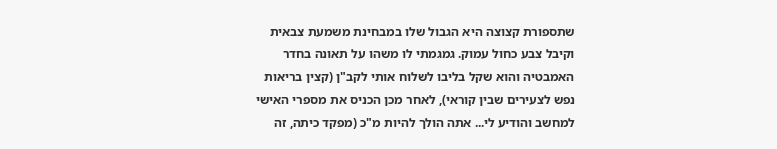שתספורת קצוצה היא הגבול שלו במבחינת משמעת צבאית וקיבל צבע כחול עמוק. גמגמתי לו משהו על תאונה בחדר האמבטיה והוא שקל בליבו לשלוח אותי לקב"ן (קצין בריאות נפש לצעירים שבין קוראי), לאחר מכן הכניס את מספרי האישי למחשב והודיע לי... אתה הולך להיות מ"כ (מפקד כיתה, זה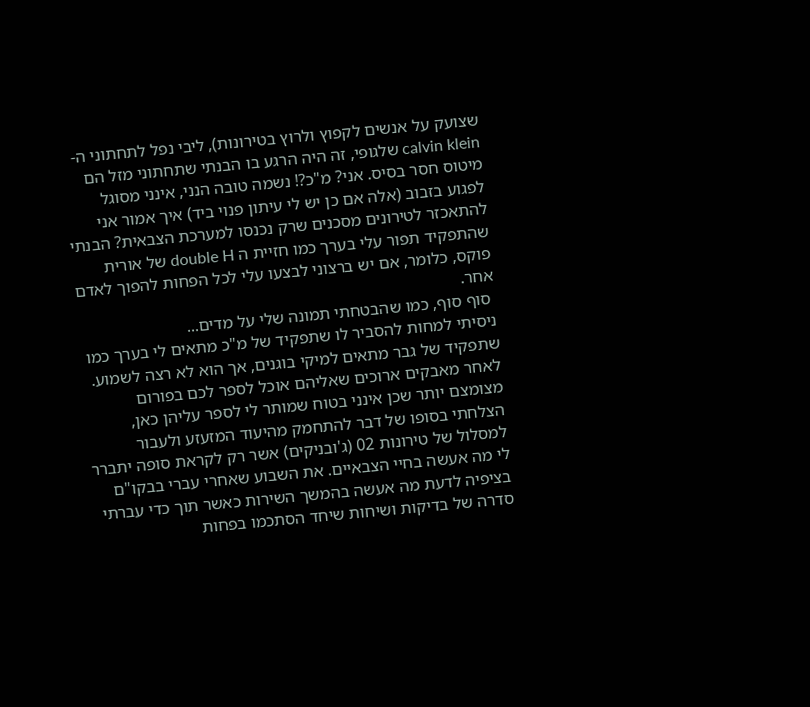שצועק על אנשים לקפוץ ולרוץ בטירונות), ליבי נפל לתחתוני ה- calvin klein שלגופי, זה היה הרגע בו הבנתי שתחתוני מזל הם מיטוס חסר בסיס. אני? מ"כ?! נשמה טובה הנני, אינני מסוגל לפגוע בזבוב (אלה אם כן יש לי עיתון פנוי ביד) איך אמור אני להתאכזר לטירונים מסכנים שרק נכנסו למערכת הצבאית? הבנתי שהתפקיד תפור עלי בערך כמו חזיית ה double H של אורית פוקס, כלומר, אם יש ברצוני לבצעו עלי לכל הפחות להפוך לאדם אחר.
 סוף סוף, כמו שהבטחתי תמונה שלי על מדים...
ניסיתי למחות להסביר לו שתפקיד של מ"כ מתאים לי בערך כמו שתפקיד של גבר מתאים למיקי בוגנים, אך הוא לא רצה לשמוע. לאחר מאבקים ארוכים שאליהם אוכל לספר לכם בפורום מצומצם יותר שכן אינני בטוח שמותר לי לספר עליהן כאן, הצלחתי בסופו של דבר להתחמק מהיעוד המזעזע ולעבור למסלול של טירונות 02 (ג'ובניקים) אשר רק לקראת סופה יתברר לי מה אעשה בחיי הצבאיים. את השבוע שאחרי עברי בבקו"ם בציפיה לדעת מה אעשה בהמשך השירות כאשר תוך כדי עברתי סדרה של בדיקות ושיחות שיחד הסתכמו בפחות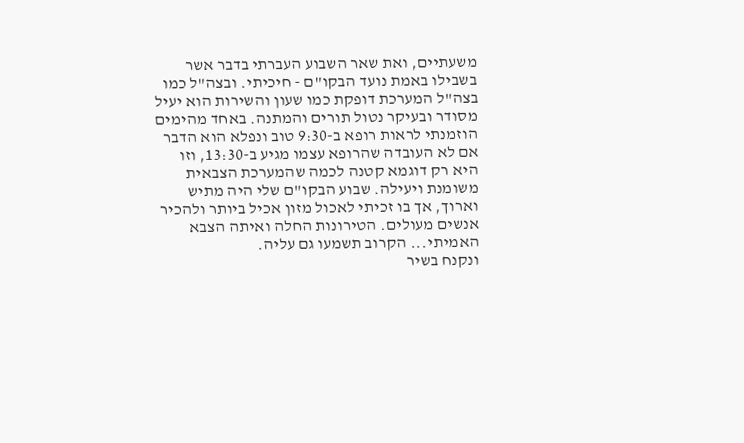משעתיים, ואת שאר השבוע העברתי בדבר אשר בשבילו באמת נועד הבקו"ם - חיכיתי. ובצה"ל כמו בצה"ל המערכת דופקת כמו שעון והשירות הוא יעיל מסודר ובעיקר נטול תורים והמתנה. באחד מהימים הוזמנתי לראות רופא ב-9:30 טוב ונפלא הוא הדבר אם לא העובדה שהרופא עצמו מגיע ב-13:30, וזו היא רק דוגמא קטנה לכמה שהמערכת הצבאית משומנת ויעילה. שבוע הבקו"ם שלי היה מתיש וארוך, אך בו זכיתי לאכול מזון אכיל ביותר ולהכיר אנשים מעולים. הטירונות החלה ואיתה הצבא האמיתי... הקרוב תשמעו גם עליה.
ונקנח בשיר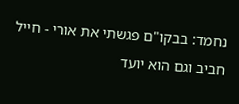נחמד: בבקו"ם פגשתי את אורי - חייל חביב וגם הוא יועד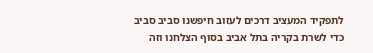לתפקיד המעציב דרכים לעזוב חיפשנו סביב סביב כדי לשרת בקריה בתל אביב בסוף הצלחנו וזה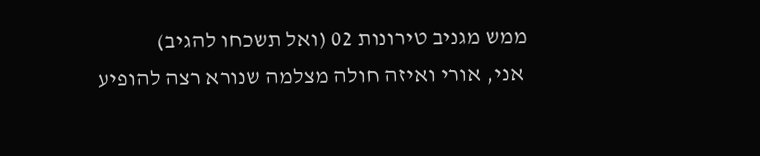ממש מגניב טירונות 02 (ואל תשכחו להגיב)
 אני, אורי ואיזה חולה מצלמה שנורא רצה להופיע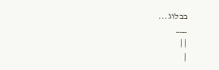בבלוג...
___
| |
|